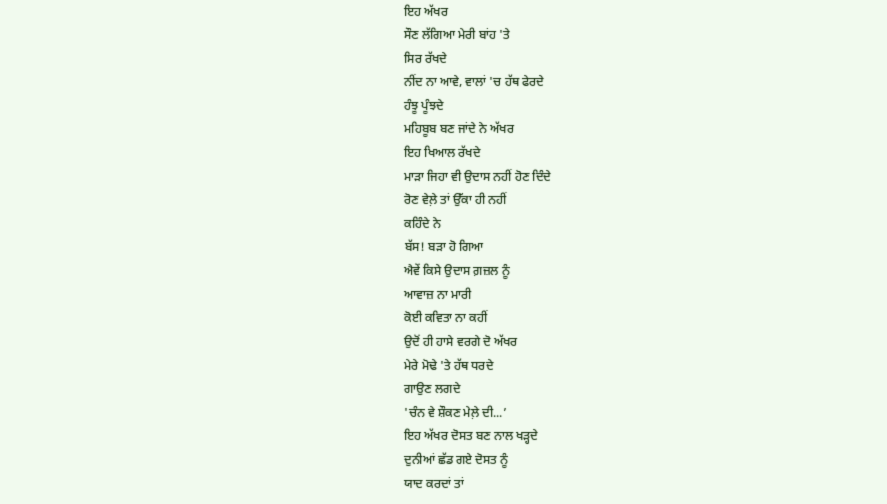ਇਹ ਅੱਖਰ
ਸੌਣ ਲੱਗਿਆ ਮੇਰੀ ਬਾਂਹ 'ਤੇ
ਸਿਰ ਰੱਖਦੇ
ਨੀਂਦ ਨਾ ਆਵੇ, ਵਾਲਾਂ 'ਚ ਹੱਥ ਫੇਰਦੇ
ਹੰਝੂ ਪੂੰਝਦੇ
ਮਹਿਬੂਬ ਬਣ ਜਾਂਦੇ ਨੇ ਅੱਖਰ
ਇਹ ਖਿਆਲ ਰੱਖਦੇ
ਮਾੜਾ ਜਿਹਾ ਵੀ ਉਦਾਸ ਨਹੀਂ ਹੋਣ ਦਿੰਦੇ
ਰੋਣ ਵੇਲ਼ੇ ਤਾਂ ਉੱਕਾ ਹੀ ਨਹੀਂ
ਕਹਿੰਦੇ ਨੇ
ਬੱਸ! ਬੜਾ ਹੋ ਗਿਆ
ਐਵੇਂ ਕਿਸੇ ਉਦਾਸ ਗ਼ਜ਼ਲ ਨੂੰ
ਆਵਾਜ਼ ਨਾ ਮਾਰੀ
ਕੋਈ ਕਵਿਤਾ ਨਾ ਕਹੀਂ
ਉਦੋਂ ਹੀ ਹਾਸੇ ਵਰਗੇ ਦੋ ਅੱਖਰ
ਮੇਰੇ ਮੋਢੇ 'ਤੇ ਹੱਥ ਧਰਦੇ
ਗਾਉਣ ਲਗਦੇ
'ਚੰਨ ਵੇ ਸ਼ੌਕਣ ਮੇਲ਼ੇ ਦੀ...’
ਇਹ ਅੱਖਰ ਦੋਸਤ ਬਣ ਨਾਲ ਖੜ੍ਹਦੇ
ਦੁਨੀਆਂ ਛੱਡ ਗਏ ਦੋਸਤ ਨੂੰ
ਯਾਦ ਕਰਦਾਂ ਤਾਂ